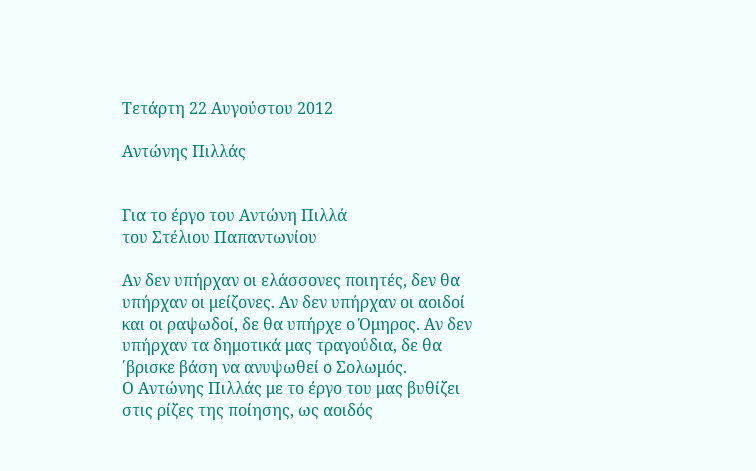Τετάρτη 22 Αυγούστου 2012

Αντώνης Πιλλάς


Για το έργο του Αντώνη Πιλλά
του Στέλιου Παπαντωνίου

Αν δεν υπήρχαν οι ελάσσονες ποιητές, δεν θα υπήρχαν οι μείζονες. Αν δεν υπήρχαν οι αοιδοί και οι ραψωδοί, δε θα υπήρχε ο Όμηρος. Αν δεν υπήρχαν τα δημοτικά μας τραγούδια, δε θα ΄βρισκε βάση να ανυψωθεί ο Σολωμός.
Ο Αντώνης Πιλλάς με το έργο του μας βυθίζει στις ρίζες της ποίησης, ως αοιδός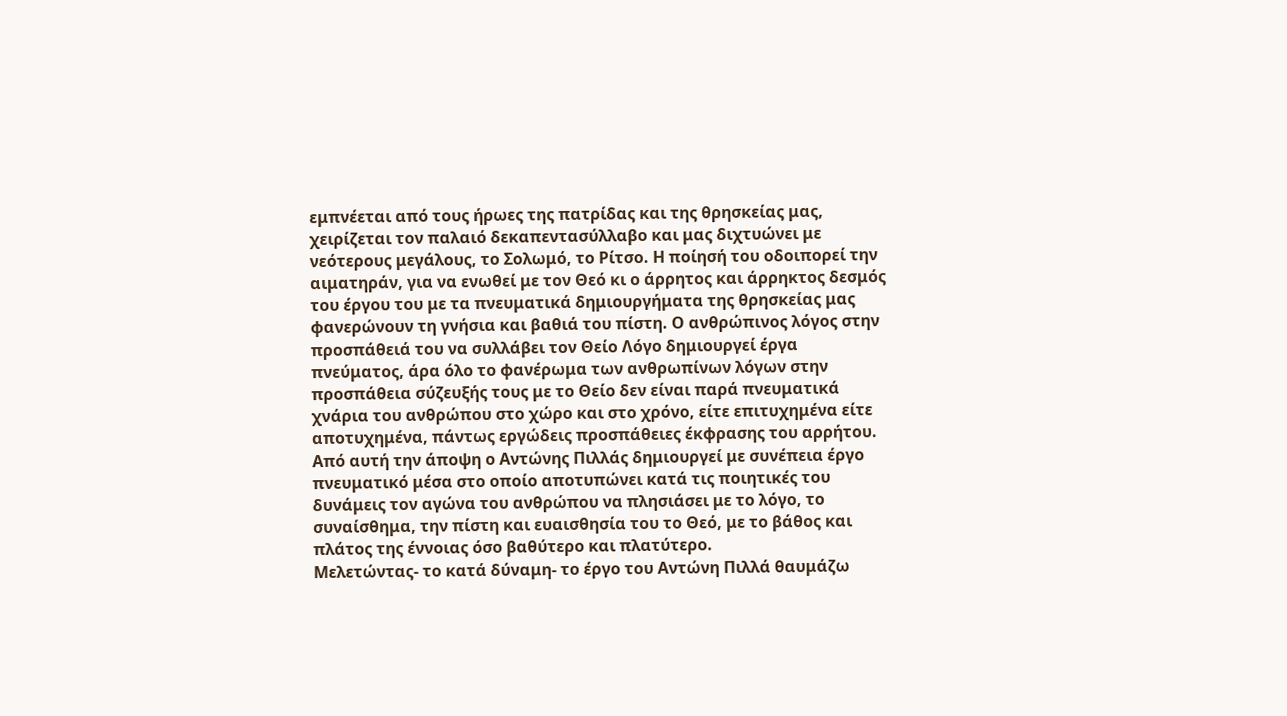εμπνέεται από τους ήρωες της πατρίδας και της θρησκείας μας, χειρίζεται τον παλαιό δεκαπεντασύλλαβο και μας διχτυώνει με νεότερους μεγάλους, το Σολωμό, το Ρίτσο. Η ποίησή του οδοιπορεί την αιματηράν, για να ενωθεί με τον Θεό κι ο άρρητος και άρρηκτος δεσμός του έργου του με τα πνευματικά δημιουργήματα της θρησκείας μας φανερώνουν τη γνήσια και βαθιά του πίστη. Ο ανθρώπινος λόγος στην προσπάθειά του να συλλάβει τον Θείο Λόγο δημιουργεί έργα πνεύματος, άρα όλο το φανέρωμα των ανθρωπίνων λόγων στην προσπάθεια σύζευξής τους με το Θείο δεν είναι παρά πνευματικά χνάρια του ανθρώπου στο χώρο και στο χρόνο, είτε επιτυχημένα είτε αποτυχημένα, πάντως εργώδεις προσπάθειες έκφρασης του αρρήτου.
Από αυτή την άποψη ο Αντώνης Πιλλάς δημιουργεί με συνέπεια έργο πνευματικό μέσα στο οποίο αποτυπώνει κατά τις ποιητικές του δυνάμεις τον αγώνα του ανθρώπου να πλησιάσει με το λόγο, το συναίσθημα, την πίστη και ευαισθησία του το Θεό, με το βάθος και πλάτος της έννοιας όσο βαθύτερο και πλατύτερο.
Μελετώντας- το κατά δύναμη- το έργο του Αντώνη Πιλλά θαυμάζω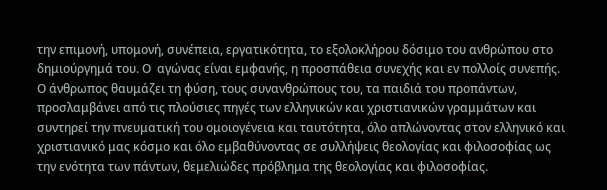την επιμονή, υπομονή, συνέπεια, εργατικότητα, το εξολοκλήρου δόσιμο του ανθρώπου στο δημιούργημά του. Ο  αγώνας είναι εμφανής, η προσπάθεια συνεχής και εν πολλοίς συνεπής. Ο άνθρωπος θαυμάζει τη φύση, τους συνανθρώπους του, τα παιδιά του προπάντων, προσλαμβάνει από τις πλούσιες πηγές των ελληνικών και χριστιανικών γραμμάτων και συντηρεί την πνευματική του ομοιογένεια και ταυτότητα, όλο απλώνοντας στον ελληνικό και χριστιανικό μας κόσμο και όλο εμβαθύνοντας σε συλλήψεις θεολογίας και φιλοσοφίας ως την ενότητα των πάντων, θεμελιώδες πρόβλημα της θεολογίας και φιλοσοφίας.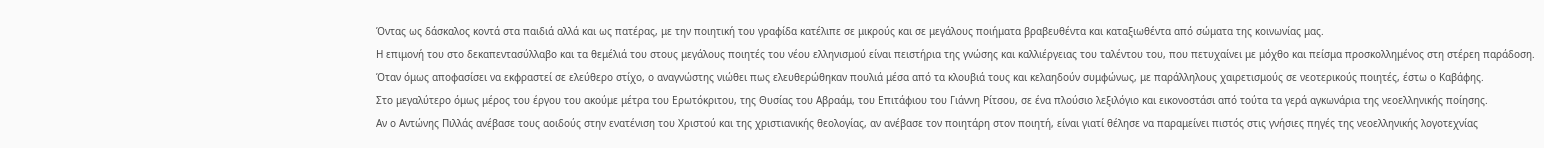Όντας ως δάσκαλος κοντά στα παιδιά αλλά και ως πατέρας, με την ποιητική του γραφίδα κατέλιπε σε μικρούς και σε μεγάλους ποιήματα βραβευθέντα και καταξιωθέντα από σώματα της κοινωνίας μας.
Η επιμονή του στο δεκαπεντασύλλαβο και τα θεμέλιά του στους μεγάλους ποιητές του νέου ελληνισμού είναι πειστήρια της γνώσης και καλλιέργειας του ταλέντου του, που πετυχαίνει με μόχθο και πείσμα προσκολλημένος στη στέρεη παράδοση.
Όταν όμως αποφασίσει να εκφραστεί σε ελεύθερο στίχο, ο αναγνώστης νιώθει πως ελευθερώθηκαν πουλιά μέσα από τα κλουβιά τους και κελαηδούν συμφώνως, με παράλληλους χαιρετισμούς σε νεοτερικούς ποιητές, έστω ο Καβάφης.
Στο μεγαλύτερο όμως μέρος του έργου του ακούμε μέτρα του Ερωτόκριτου, της Θυσίας του Αβραάμ, του Επιτάφιου του Γιάννη Ρίτσου, σε ένα πλούσιο λεξιλόγιο και εικονοστάσι από τούτα τα γερά αγκωνάρια της νεοελληνικής ποίησης.
Αν ο Αντώνης Πιλλάς ανέβασε τους αοιδούς στην ενατένιση του Χριστού και της χριστιανικής θεολογίας, αν ανέβασε τον ποιητάρη στον ποιητή, είναι γιατί θέλησε να παραμείνει πιστός στις γνήσιες πηγές της νεοελληνικής λογοτεχνίας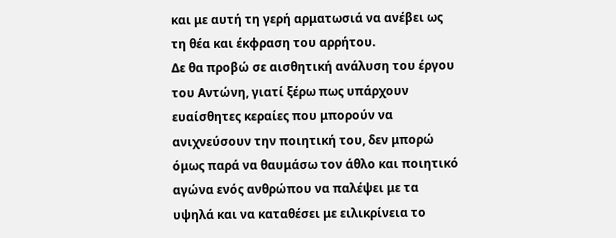και με αυτή τη γερή αρματωσιά να ανέβει ως τη θέα και έκφραση του αρρήτου.
Δε θα προβώ σε αισθητική ανάλυση του έργου του Αντώνη, γιατί ξέρω πως υπάρχουν ευαίσθητες κεραίες που μπορούν να ανιχνεύσουν την ποιητική του, δεν μπορώ όμως παρά να θαυμάσω τον άθλο και ποιητικό αγώνα ενός ανθρώπου να παλέψει με τα υψηλά και να καταθέσει με ειλικρίνεια το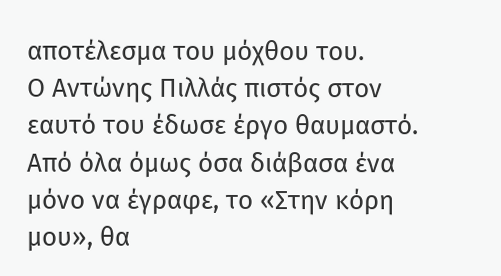αποτέλεσμα του μόχθου του.
Ο Αντώνης Πιλλάς πιστός στον εαυτό του έδωσε έργο θαυμαστό.
Από όλα όμως όσα διάβασα ένα μόνο να έγραφε, το «Στην κόρη μου», θα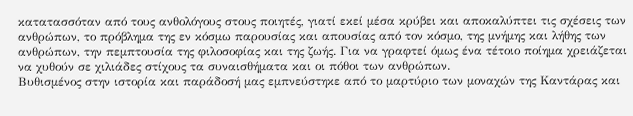κατατασσόταν από τους ανθολόγους στους ποιητές, γιατί εκεί μέσα κρύβει και αποκαλύπτει τις σχέσεις των ανθρώπων, το πρόβλημα της εν κόσμω παρουσίας και απουσίας από τον κόσμο, της μνήμης και λήθης των ανθρώπων, την πεμπτουσία της φιλοσοφίας και της ζωής. Για να γραφτεί όμως ένα τέτοιο ποίημα χρειάζεται να χυθούν σε χιλιάδες στίχους τα συναισθήματα και οι πόθοι των ανθρώπων.
Βυθισμένος στην ιστορία και παράδοσή μας εμπνεύστηκε από το μαρτύριο των μοναχών της Καντάρας και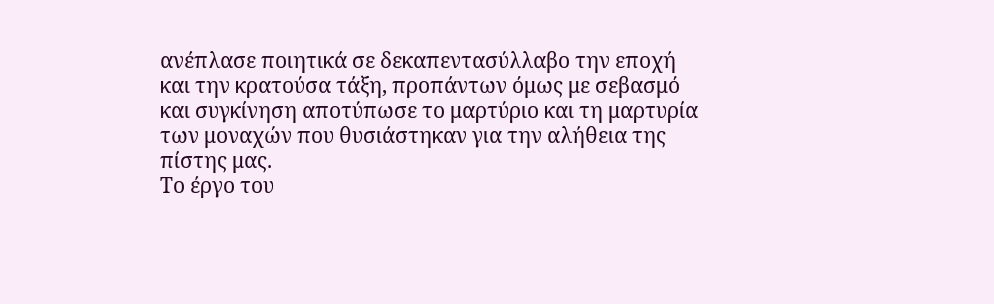ανέπλασε ποιητικά σε δεκαπεντασύλλαβο την εποχή και την κρατούσα τάξη, προπάντων όμως με σεβασμό και συγκίνηση αποτύπωσε το μαρτύριο και τη μαρτυρία των μοναχών που θυσιάστηκαν για την αλήθεια της πίστης μας.
Το έργο του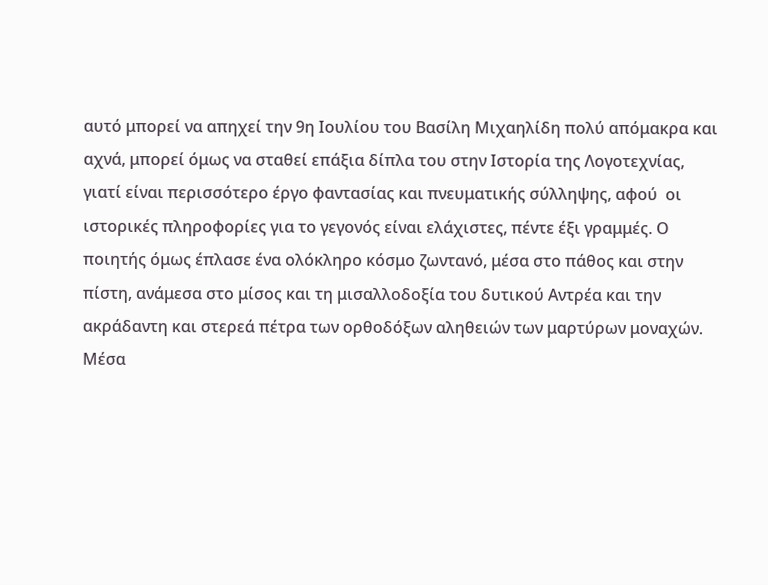αυτό μπορεί να απηχεί την 9η Ιουλίου του Βασίλη Μιχαηλίδη πολύ απόμακρα και αχνά, μπορεί όμως να σταθεί επάξια δίπλα του στην Ιστορία της Λογοτεχνίας, γιατί είναι περισσότερο έργο φαντασίας και πνευματικής σύλληψης, αφού  οι ιστορικές πληροφορίες για το γεγονός είναι ελάχιστες, πέντε έξι γραμμές. Ο ποιητής όμως έπλασε ένα ολόκληρο κόσμο ζωντανό, μέσα στο πάθος και στην πίστη, ανάμεσα στο μίσος και τη μισαλλοδοξία του δυτικού Αντρέα και την ακράδαντη και στερεά πέτρα των ορθοδόξων αληθειών των μαρτύρων μοναχών.
Μέσα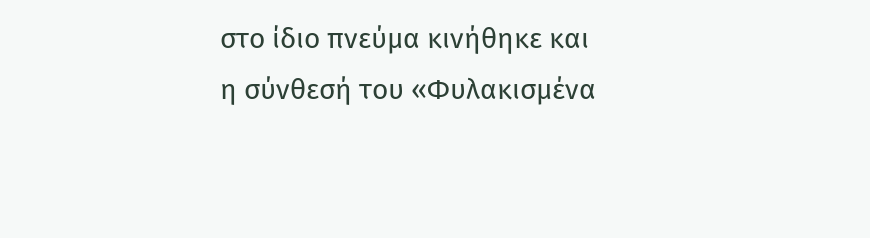στο ίδιο πνεύμα κινήθηκε και η σύνθεσή του «Φυλακισμένα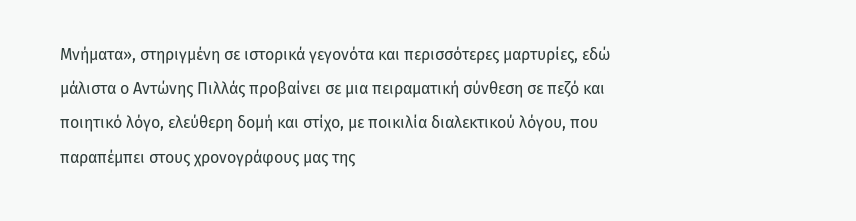Μνήματα», στηριγμένη σε ιστορικά γεγονότα και περισσότερες μαρτυρίες, εδώ μάλιστα ο Αντώνης Πιλλάς προβαίνει σε μια πειραματική σύνθεση σε πεζό και ποιητικό λόγο, ελεύθερη δομή και στίχο, με ποικιλία διαλεκτικού λόγου, που παραπέμπει στους χρονογράφους μας της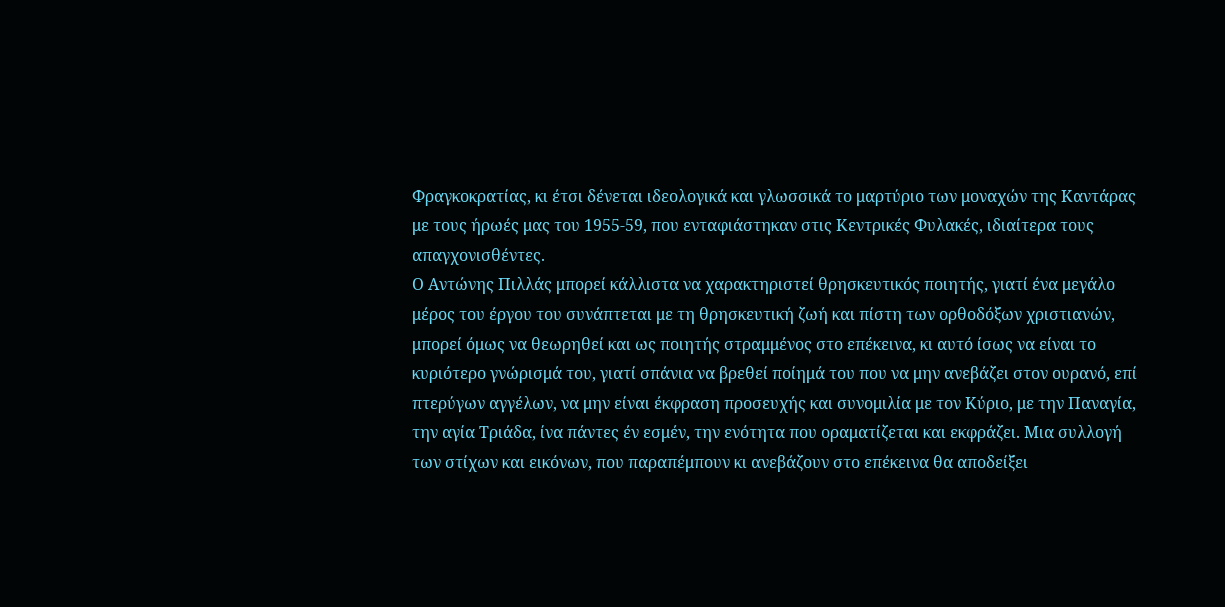Φραγκοκρατίας, κι έτσι δένεται ιδεολογικά και γλωσσικά το μαρτύριο των μοναχών της Καντάρας με τους ήρωές μας του 1955-59, που ενταφιάστηκαν στις Κεντρικές Φυλακές, ιδιαίτερα τους απαγχονισθέντες.
Ο Αντώνης Πιλλάς μπορεί κάλλιστα να χαρακτηριστεί θρησκευτικός ποιητής, γιατί ένα μεγάλο μέρος του έργου του συνάπτεται με τη θρησκευτική ζωή και πίστη των ορθοδόξων χριστιανών, μπορεί όμως να θεωρηθεί και ως ποιητής στραμμένος στο επέκεινα, κι αυτό ίσως να είναι το κυριότερο γνώρισμά του, γιατί σπάνια να βρεθεί ποίημά του που να μην ανεβάζει στον ουρανό, επί πτερύγων αγγέλων, να μην είναι έκφραση προσευχής και συνομιλία με τον Κύριο, με την Παναγία, την αγία Τριάδα, ίνα πάντες έν εσμέν, την ενότητα που οραματίζεται και εκφράζει. Μια συλλογή των στίχων και εικόνων, που παραπέμπουν κι ανεβάζουν στο επέκεινα θα αποδείξει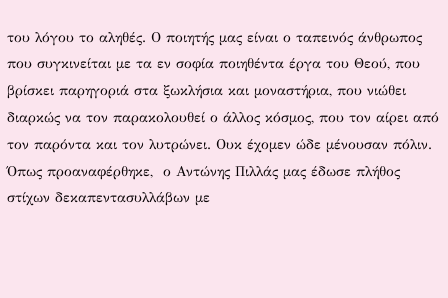του λόγου το αληθές. Ο ποιητής μας είναι ο ταπεινός άνθρωπος που συγκινείται με τα εν σοφία ποιηθέντα έργα του Θεού, που βρίσκει παρηγοριά στα ξωκλήσια και μοναστήρια, που νιώθει διαρκώς να τον παρακολουθεί ο άλλος κόσμος, που τον αίρει από τον παρόντα και τον λυτρώνει. Ουκ έχομεν ώδε μένουσαν πόλιν.
Όπως προαναφέρθηκε,  ο Αντώνης Πιλλάς μας έδωσε πλήθος στίχων δεκαπεντασυλλάβων με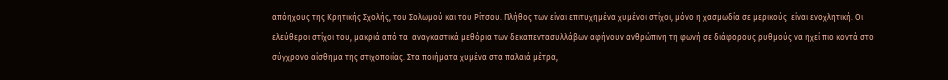απόηχους της Κρητικής Σχολής, του Σολωμού και του Ρίτσου. Πλήθος των είναι επιτυχημένα χυμένοι στίχοι, μόνο η χασμωδία σε μερικούς  είναι ενοχλητική. Οι ελεύθεροι στίχοι του, μακριά από τα  αναγκαστικά μεθόρια των δεκαπεντασυλλάβων αφήνουν ανθρώπινη τη φωνή σε διάφορους ρυθμούς να ηχεί πιο κοντά στο σύγχρονο αίσθημα της στιχοποιίας. Στα ποιήματα χυμένα στα παλαιά μέτρα,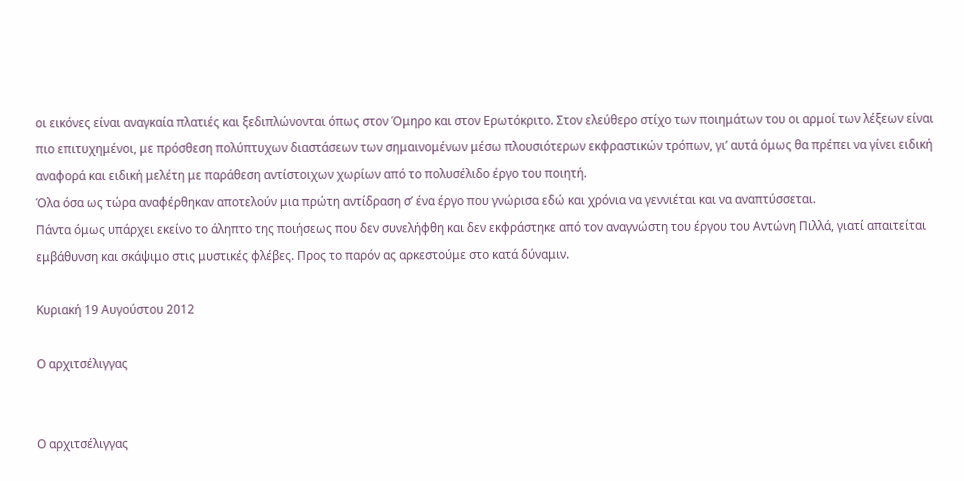οι εικόνες είναι αναγκαία πλατιές και ξεδιπλώνονται όπως στον Όμηρο και στον Ερωτόκριτο. Στον ελεύθερο στίχο των ποιημάτων του οι αρμοί των λέξεων είναι πιο επιτυχημένοι, με πρόσθεση πολύπτυχων διαστάσεων των σημαινομένων μέσω πλουσιότερων εκφραστικών τρόπων, γι’ αυτά όμως θα πρέπει να γίνει ειδική αναφορά και ειδική μελέτη με παράθεση αντίστοιχων χωρίων από το πολυσέλιδο έργο του ποιητή.
Όλα όσα ως τώρα αναφέρθηκαν αποτελούν μια πρώτη αντίδραση σ’ ένα έργο που γνώρισα εδώ και χρόνια να γεννιέται και να αναπτύσσεται.
Πάντα όμως υπάρχει εκείνο το άληπτο της ποιήσεως που δεν συνελήφθη και δεν εκφράστηκε από τον αναγνώστη του έργου του Αντώνη Πιλλά, γιατί απαιτείται εμβάθυνση και σκάψιμο στις μυστικές φλέβες. Προς το παρόν ας αρκεστούμε στο κατά δύναμιν.

Κυριακή 19 Αυγούστου 2012

Ο αρχιτσέλιγγας


Ο αρχιτσέλιγγας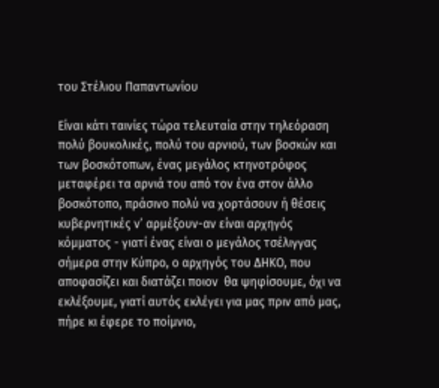του Στέλιου Παπαντωνίου

Είναι κάτι ταινίες τώρα τελευταία στην τηλεόραση πολύ βουκολικές, πολύ του αρνιού, των βοσκών και των βοσκότοπων, ένας μεγάλος κτηνοτρόφος μεταφέρει τα αρνιά του από τον ένα στον άλλο βοσκότοπο, πράσινο πολύ να χορτάσουν ή θέσεις κυβερνητικές ν’ αρμέξουν-αν είναι αρχηγός κόμματος - γιατί ένας είναι ο μεγάλος τσέλιγγας σήμερα στην Κύπρο, ο αρχηγός του ΔΗΚΟ, που αποφασίζει και διατάζει ποιον  θα ψηφίσουμε, όχι να εκλέξουμε, γιατί αυτός εκλέγει για μας πριν από μας, πήρε κι έφερε το ποίμνιο,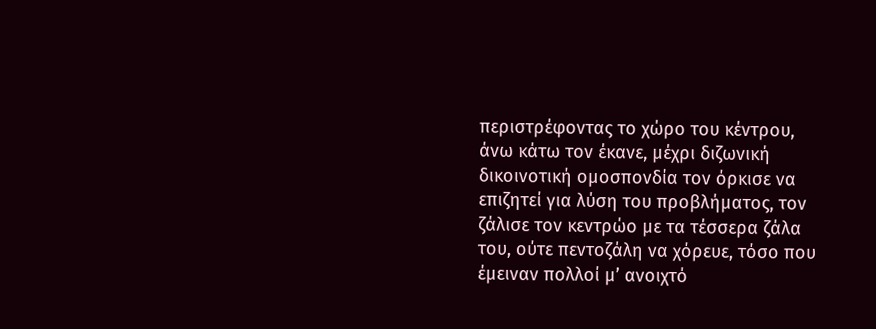περιστρέφοντας το χώρο του κέντρου, άνω κάτω τον έκανε, μέχρι διζωνική δικοινοτική ομοσπονδία τον όρκισε να επιζητεί για λύση του προβλήματος, τον ζάλισε τον κεντρώο με τα τέσσερα ζάλα του, ούτε πεντοζάλη να χόρευε, τόσο που έμειναν πολλοί μ’ ανοιχτό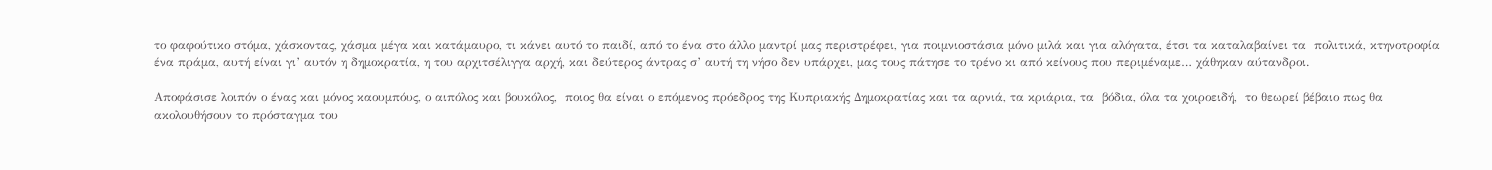το φαφούτικο στόμα, χάσκοντας, χάσμα μέγα και κατάμαυρο, τι κάνει αυτό το παιδί, από το ένα στο άλλο μαντρί μας περιστρέφει, για ποιμνιοστάσια μόνο μιλά και για αλόγατα, έτσι τα καταλαβαίνει τα  πολιτικά, κτηνοτροφία ένα πράμα, αυτή είναι γι’ αυτόν η δημοκρατία, η του αρχιτσέλιγγα αρχή, και δεύτερος άντρας σ’ αυτή τη νήσο δεν υπάρχει, μας τους πάτησε το τρένο κι από κείνους που περιμέναμε… χάθηκαν αύτανδροι.

Αποφάσισε λοιπόν ο ένας και μόνος καουμπόυς, ο αιπόλος και βουκόλος,  ποιος θα είναι ο επόμενος πρόεδρος της Κυπριακής Δημοκρατίας και τα αρνιά, τα κριάρια, τα  βόδια, όλα τα χοιροειδή,  το θεωρεί βέβαιο πως θα ακολουθήσουν το πρόσταγμα του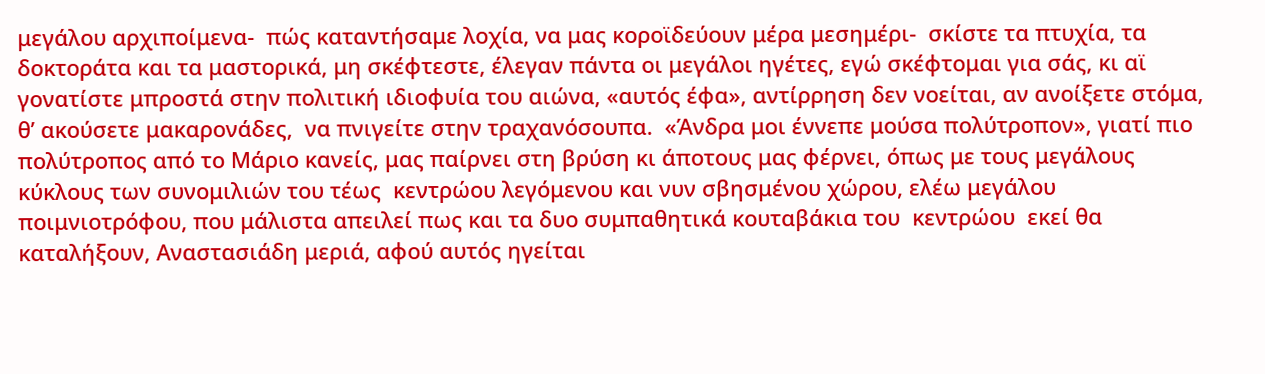μεγάλου αρχιποίμενα-  πώς καταντήσαμε λοχία, να μας κοροϊδεύουν μέρα μεσημέρι-  σκίστε τα πτυχία, τα δοκτοράτα και τα μαστορικά, μη σκέφτεστε, έλεγαν πάντα οι μεγάλοι ηγέτες, εγώ σκέφτομαι για σάς, κι αϊ γονατίστε μπροστά στην πολιτική ιδιοφυία του αιώνα, «αυτός έφα», αντίρρηση δεν νοείται, αν ανοίξετε στόμα, θ’ ακούσετε μακαρονάδες,  να πνιγείτε στην τραχανόσουπα.  «Άνδρα μοι έννεπε μούσα πολύτροπον», γιατί πιο πολύτροπος από το Μάριο κανείς, μας παίρνει στη βρύση κι άποτους μας φέρνει, όπως με τους μεγάλους κύκλους των συνομιλιών του τέως  κεντρώου λεγόμενου και νυν σβησμένου χώρου, ελέω μεγάλου ποιμνιοτρόφου, που μάλιστα απειλεί πως και τα δυο συμπαθητικά κουταβάκια του  κεντρώου  εκεί θα καταλήξουν, Αναστασιάδη μεριά, αφού αυτός ηγείται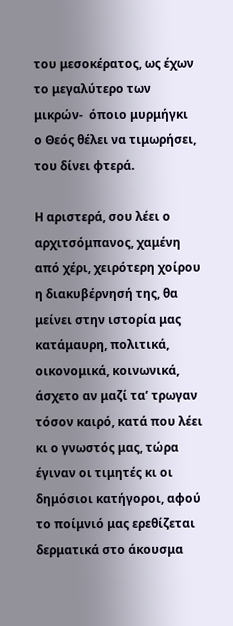του μεσοκέρατος, ως έχων το μεγαλύτερο των μικρών-  όποιο μυρμήγκι  ο Θεός θέλει να τιμωρήσει, του δίνει φτερά.

Η αριστερά, σου λέει ο αρχιτσόμπανος, χαμένη από χέρι, χειρότερη χοίρου η διακυβέρνησή της, θα μείνει στην ιστορία μας κατάμαυρη, πολιτικά, οικονομικά, κοινωνικά, άσχετο αν μαζί τα’ τρωγαν τόσον καιρό, κατά που λέει κι ο γνωστός μας, τώρα έγιναν οι τιμητές κι οι δημόσιοι κατήγοροι, αφού το ποίμνιό μας ερεθίζεται δερματικά στο άκουσμα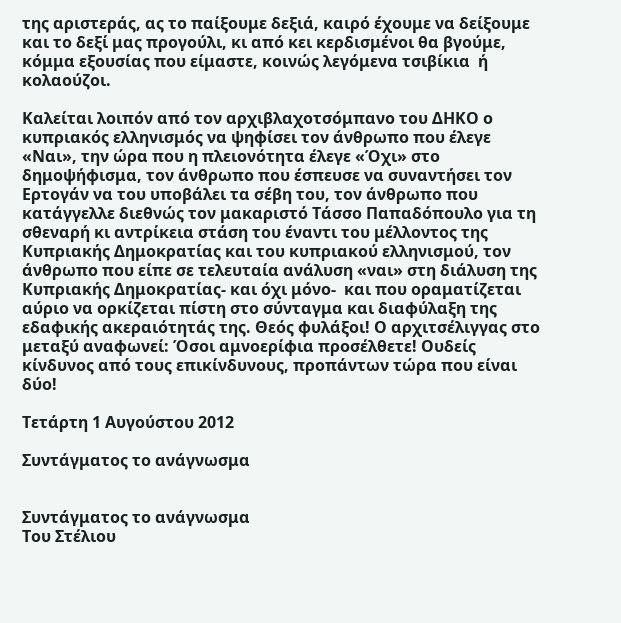της αριστεράς, ας το παίξουμε δεξιά, καιρό έχουμε να δείξουμε και το δεξί μας προγούλι, κι από κει κερδισμένοι θα βγούμε, κόμμα εξουσίας που είμαστε, κοινώς λεγόμενα τσιβίκια  ή κολαούζοι.

Καλείται λοιπόν από τον αρχιβλαχοτσόμπανο του ΔΗΚΟ ο κυπριακός ελληνισμός να ψηφίσει τον άνθρωπο που έλεγε «Ναι», την ώρα που η πλειονότητα έλεγε «Όχι» στο δημοψήφισμα, τον άνθρωπο που έσπευσε να συναντήσει τον Ερτογάν να του υποβάλει τα σέβη του, τον άνθρωπο που κατάγγελλε διεθνώς τον μακαριστό Τάσσο Παπαδόπουλο για τη σθεναρή κι αντρίκεια στάση του έναντι του μέλλοντος της Κυπριακής Δημοκρατίας και του κυπριακού ελληνισμού, τον άνθρωπο που είπε σε τελευταία ανάλυση «ναι» στη διάλυση της Κυπριακής Δημοκρατίας- και όχι μόνο-  και που οραματίζεται αύριο να ορκίζεται πίστη στο σύνταγμα και διαφύλαξη της εδαφικής ακεραιότητάς της. Θεός φυλάξοι! Ο αρχιτσέλιγγας στο μεταξύ αναφωνεί: Όσοι αμνοερίφια προσέλθετε! Ουδείς κίνδυνος από τους επικίνδυνους, προπάντων τώρα που είναι  δύο!

Τετάρτη 1 Αυγούστου 2012

Συντάγματος το ανάγνωσμα


Συντάγματος το ανάγνωσμα
Του Στέλιου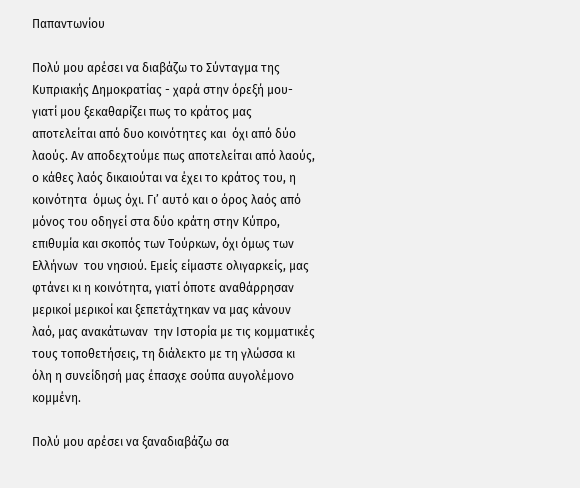Παπαντωνίου

Πολύ μου αρέσει να διαβάζω το Σύνταγμα της Κυπριακής Δημοκρατίας - χαρά στην όρεξή μου-  γιατί μου ξεκαθαρίζει πως το κράτος μας αποτελείται από δυο κοινότητες και  όχι από δύο λαούς. Αν αποδεχτούμε πως αποτελείται από λαούς, ο κάθες λαός δικαιούται να έχει το κράτος του, η κοινότητα  όμως όχι. Γι’ αυτό και ο όρος λαός από μόνος του οδηγεί στα δύο κράτη στην Κύπρο, επιθυμία και σκοπός των Τούρκων, όχι όμως των Ελλήνων  του νησιού. Εμείς είμαστε ολιγαρκείς, μας φτάνει κι η κοινότητα, γιατί όποτε αναθάρρησαν μερικοί μερικοί και ξεπετάχτηκαν να μας κάνουν λαό, μας ανακάτωναν  την Ιστορία με τις κομματικές τους τοποθετήσεις, τη διάλεκτο με τη γλώσσα κι όλη η συνείδησή μας έπασχε σούπα αυγολέμονο κομμένη.

Πολύ μου αρέσει να ξαναδιαβάζω σα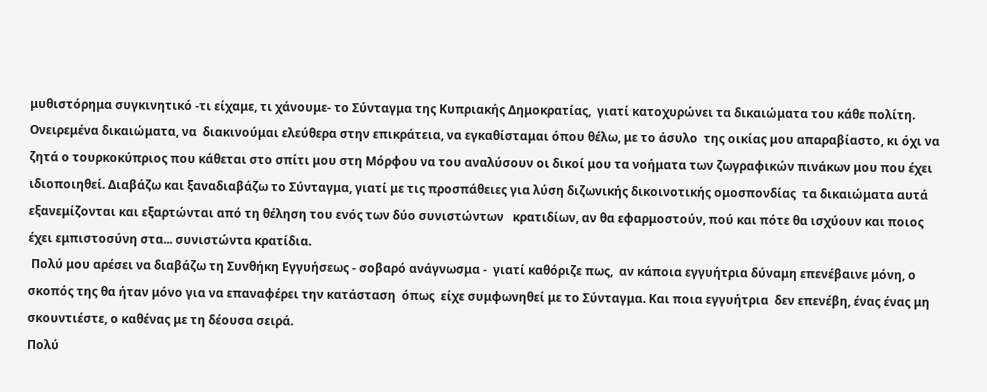μυθιστόρημα συγκινητικό -τι είχαμε, τι χάνουμε- το Σύνταγμα της Κυπριακής Δημοκρατίας,  γιατί κατοχυρώνει τα δικαιώματα του κάθε πολίτη. Ονειρεμένα δικαιώματα, να  διακινούμαι ελεύθερα στην επικράτεια, να εγκαθίσταμαι όπου θέλω, με το άσυλο  της οικίας μου απαραβίαστο, κι όχι να ζητά ο τουρκοκύπριος που κάθεται στο σπίτι μου στη Μόρφου να του αναλύσουν οι δικοί μου τα νοήματα των ζωγραφικών πινάκων μου που έχει ιδιοποιηθεί. Διαβάζω και ξαναδιαβάζω το Σύνταγμα, γιατί με τις προσπάθειες για λύση διζωνικής δικοινοτικής ομοσπονδίας  τα δικαιώματα αυτά εξανεμίζονται και εξαρτώνται από τη θέληση του ενός των δύο συνιστώντων   κρατιδίων, αν θα εφαρμοστούν, πού και πότε θα ισχύουν και ποιος έχει εμπιστοσύνη στα... συνιστώντα κρατίδια.
 Πολύ μου αρέσει να διαβάζω τη Συνθήκη Εγγυήσεως - σοβαρό ανάγνωσμα -  γιατί καθόριζε πως,  αν κάποια εγγυήτρια δύναμη επενέβαινε μόνη, ο σκοπός της θα ήταν μόνο για να επαναφέρει την κατάσταση  όπως  είχε συμφωνηθεί με το Σύνταγμα. Και ποια εγγυήτρια  δεν επενέβη, ένας ένας μη σκουντιέστε, ο καθένας με τη δέουσα σειρά.
Πολύ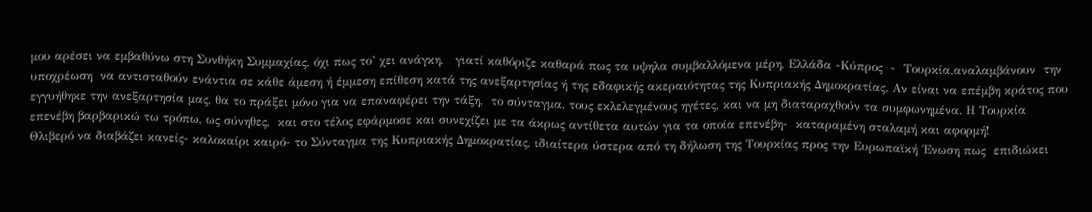μου αρέσει να εμβαθύνω στη Συνθήκη Συμμαχίας, όχι πως το’ χει ανάγκη,   γιατί καθόριζε καθαρά πως τα υψηλα συμβαλλόμενα μέρη, Ελλάδα -Κύπρος  -  Τουρκία,αναλαμβάνουν  την υποχρέωση  να αντισταθούν ενάντια σε κάθε άμεση ή έμμεση επίθεση κατά της ανεξαρτησίας ή της εδαφικής ακεραιότητας της Κυπριακής Δημοκρατίας. Αν είναι να επέμβη κράτος που εγγυήθηκε την ανεξαρτησία μας, θα το πράξει μόνο για να επαναφέρει την τάξη,  το σύνταγμα, τους εκλελεγμένους ηγέτες, και να μη διαταραχθούν τα συμφωνημένα. Η Τουρκία επενέβη βαρβαρικώ τω τρόπω, ως σύνηθες,  και στο τέλος εφάρμοσε και συνεχίζει με τα άκρως αντίθετα αυτών για τα οποία επενέβη-  καταραμένη σταλαμή και αφορμή!
Θλιβερό να διαβάζει κανείς- καλοκαίρι καιρό- το Σύνταγμα της Κυπριακής Δημοκρατίας, ιδιαίτερα ύστερα από τη δήλωση της Τουρκίας προς την Ευρωπαϊκή ΄Ενωση πως  επιδιώκει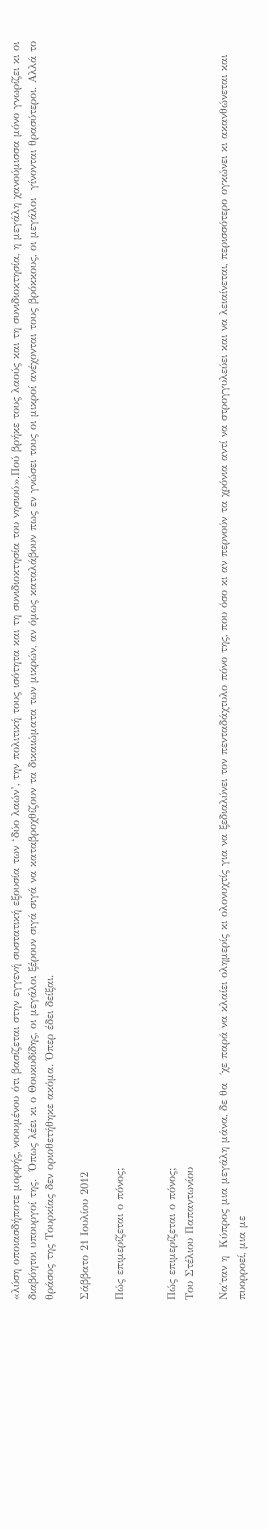«λύση οποιασδήποτε μορφής, νοουμένου ότι βασίζεται στην εγγενή συστατική εξουσία των ‘δύο λαών’, την πολιτική τους ισότητα και τη συνιδιοκτησία του νησιού».Πού βρήκε τους λαούς και τη συνιδιοκτησία, η μεγάλη χανούμισσα μόνο γνωρίζει κι οι διαβόητοι υπουργοί της.  Όπως λέει κι ο Θουκυδίδης, οι μεγάλοι ξέρουν σιγά σιγά να καταβροχθίζουν τα δικαιώματα των μικρών, αν όμως καταλάβουν πως εν γνώσει τους οι μικροί ανέχονται τους βρόκκους, οι μεγάλοι  γίνονται θρασύτεροι. Αλλά το θράσος της Τουρκίας δεν οριοθετήθηκε ακόμα. Όπερ έδει δείξαι.

Σάββατο 21 Ιουλίου 2012

Πώς επιμερίζεται ο πόνος;


Πώς επιμερίζεται ο πόνος;
Του Στέλιου Παπαντωνίου

Να΄ταν η  Κύπρος μια μεγάλη μάνα, δε θα  ΄χε παρά να κλαίει ολημερίς κι ολονυχτίς για να ξεδιαλύνει τον πενταδάχτυλο πόνο της, που όσο κι αν περνούν τα χρόνια αντί να στρογγυλεύει και να λειαίνεται, περισσότερο ογκώνει κι ακανθώνεται και πυορροεί, μια με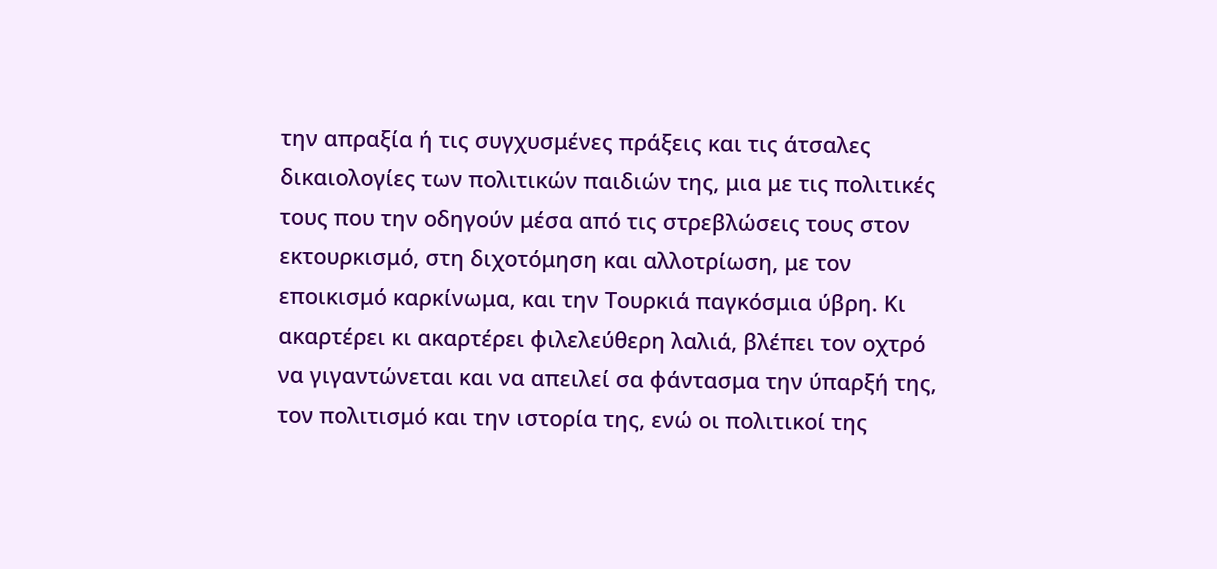την απραξία ή τις συγχυσμένες πράξεις και τις άτσαλες δικαιολογίες των πολιτικών παιδιών της, μια με τις πολιτικές τους που την οδηγούν μέσα από τις στρεβλώσεις τους στον εκτουρκισμό, στη διχοτόμηση και αλλοτρίωση, με τον εποικισμό καρκίνωμα, και την Τουρκιά παγκόσμια ύβρη. Κι ακαρτέρει κι ακαρτέρει φιλελεύθερη λαλιά, βλέπει τον οχτρό  να γιγαντώνεται και να απειλεί σα φάντασμα την ύπαρξή της, τον πολιτισμό και την ιστορία της, ενώ οι πολιτικοί της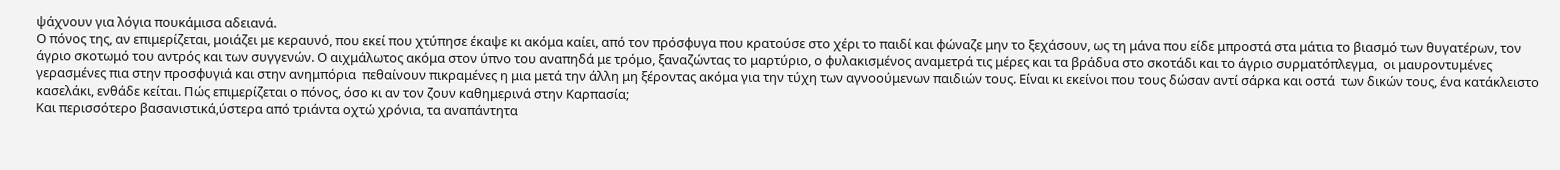ψάχνουν για λόγια πουκάμισα αδειανά.
Ο πόνος της, αν επιμερίζεται, μοιάζει με κεραυνό, που εκεί που χτύπησε έκαψε κι ακόμα καίει, από τον πρόσφυγα που κρατούσε στο χέρι το παιδί και φώναζε μην το ξεχάσουν, ως τη μάνα που είδε μπροστά στα μάτια το βιασμό των θυγατέρων, τον άγριο σκοτωμό του αντρός και των συγγενών. Ο αιχμάλωτος ακόμα στον ύπνο του αναπηδά με τρόμο, ξαναζώντας το μαρτύριο, ο φυλακισμένος αναμετρά τις μέρες και τα βράδυα στο σκοτάδι και το άγριο συρματόπλεγμα,  οι μαυροντυμένες γερασμένες πια στην προσφυγιά και στην ανημπόρια  πεθαίνουν πικραμένες η μια μετά την άλλη μη ξέροντας ακόμα για την τύχη των αγνοούμενων παιδιών τους. Είναι κι εκείνοι που τους δώσαν αντί σάρκα και οστά  των δικών τους, ένα κατάκλειστο κασελάκι, ενθάδε κείται. Πώς επιμερίζεται ο πόνος, όσο κι αν τον ζουν καθημερινά στην Καρπασία;
Και περισσότερο βασανιστικά,ύστερα από τριάντα οχτώ χρόνια, τα αναπάντητα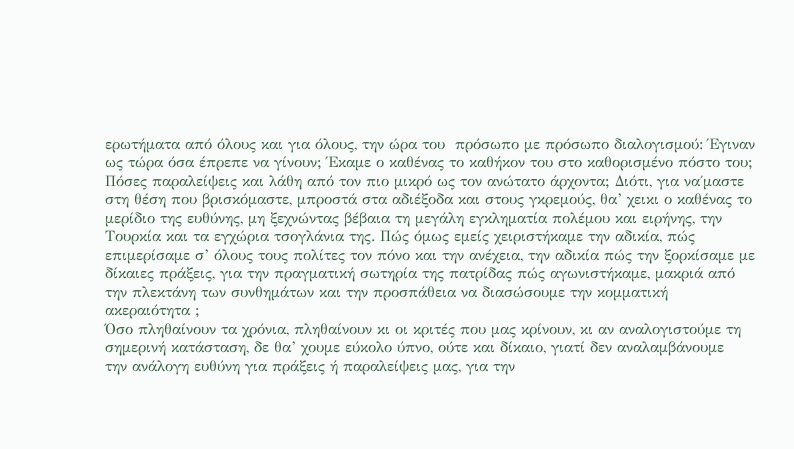ερωτήματα από όλους και για όλους, την ώρα του  πρόσωπο με πρόσωπο διαλογισμού: Έγιναν ως τώρα όσα έπρεπε να γίνουν; Έκαμε ο καθένας το καθήκον του στο καθορισμένο πόστο του; Πόσες παραλείψεις και λάθη από τον πιο μικρό ως τον ανώτατο άρχοντα; Διότι, για να΄μαστε στη θέση που βρισκόμαστε, μπροστά στα αδιέξοδα και στους γκρεμούς, θα’ χεικι ο καθένας το μερίδιο της ευθύνης, μη ξεχνώντας βέβαια τη μεγάλη εγκληματία πολέμου και ειρήνης, την Τουρκία και τα εγχώρια τσογλάνια της. Πώς όμως εμείς χειριστήκαμε την αδικία, πώς επιμερίσαμε σ’ όλους τους πολίτες τον πόνο και την ανέχεια, την αδικία πώς την ξορκίσαμε με δίκαιες πράξεις, για την πραγματική σωτηρία της πατρίδας πώς αγωνιστήκαμε, μακριά από την πλεκτάνη των συνθημάτων και την προσπάθεια να διασώσουμε την κομματική ακεραιότητα ;
Όσο πληθαίνουν τα χρόνια, πληθαίνουν κι οι κριτές που μας κρίνουν, κι αν αναλογιστούμε τη σημερινή κατάσταση, δε θα’ χουμε εύκολο ύπνο, ούτε και δίκαιο, γιατί δεν αναλαμβάνουμε  την ανάλογη ευθύνη για πράξεις ή παραλείψεις μας, για την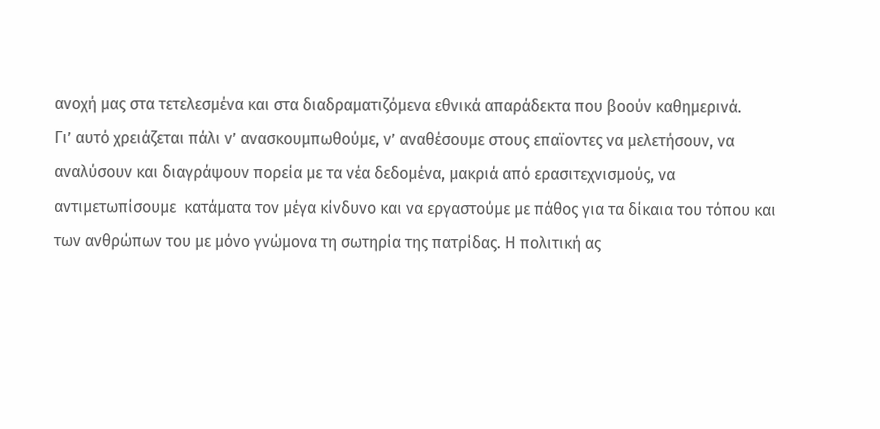ανοχή μας στα τετελεσμένα και στα διαδραματιζόμενα εθνικά απαράδεκτα που βοούν καθημερινά.
Γι’ αυτό χρειάζεται πάλι ν’ ανασκουμπωθούμε, ν’ αναθέσουμε στους επαϊοντες να μελετήσουν, να αναλύσουν και διαγράψουν πορεία με τα νέα δεδομένα, μακριά από ερασιτεχνισμούς, να αντιμετωπίσουμε  κατάματα τον μέγα κίνδυνο και να εργαστούμε με πάθος για τα δίκαια του τόπου και των ανθρώπων του με μόνο γνώμονα τη σωτηρία της πατρίδας. Η πολιτική ας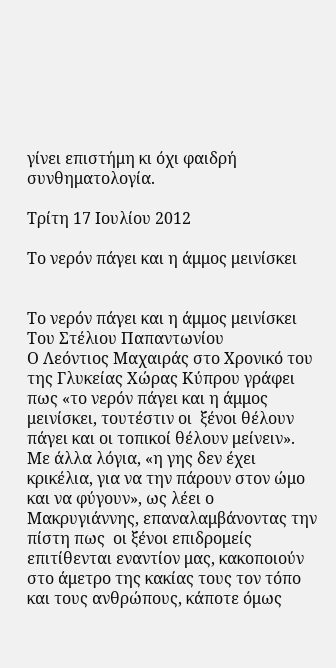γίνει επιστήμη κι όχι φαιδρή συνθηματολογία.

Τρίτη 17 Ιουλίου 2012

Το νερόν πάγει και η άμμος μεινίσκει


Το νερόν πάγει και η άμμος μεινίσκει
Του Στέλιου Παπαντωνίου
Ο Λεόντιος Μαχαιράς στο Χρονικό του της Γλυκείας Χώρας Κύπρου γράφει πως «το νερόν πάγει και η άμμος μεινίσκει, τουτέστιν οι  ξένοι θέλουν πάγει και οι τοπικοί θέλουν μείνειν». Με άλλα λόγια, «η γης δεν έχει κρικέλια, για να την πάρουν στον ώμο και να φύγουν», ως λέει ο Μακρυγιάννης, επαναλαμβάνοντας την πίστη πως  οι ξένοι επιδρομείς επιτίθενται εναντίον μας, κακοποιούν στο άμετρο της κακίας τους τον τόπο και τους ανθρώπους, κάποτε όμως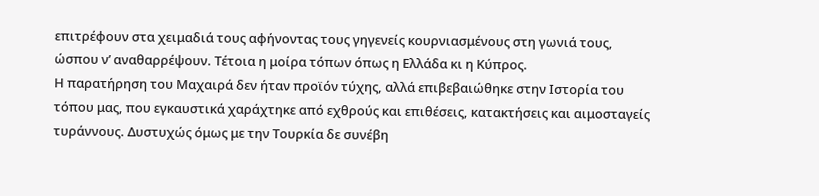επιτρέφουν στα χειμαδιά τους αφήνοντας τους γηγενείς κουρνιασμένους στη γωνιά τους, ώσπου ν’ αναθαρρέψουν. Τέτοια η μοίρα τόπων όπως η Ελλάδα κι η Κύπρος.
Η παρατήρηση του Μαχαιρά δεν ήταν προϊόν τύχης, αλλά επιβεβαιώθηκε στην Ιστορία του τόπου μας, που εγκαυστικά χαράχτηκε από εχθρούς και επιθέσεις, κατακτήσεις και αιμοσταγείς τυράννους. Δυστυχώς όμως με την Τουρκία δε συνέβη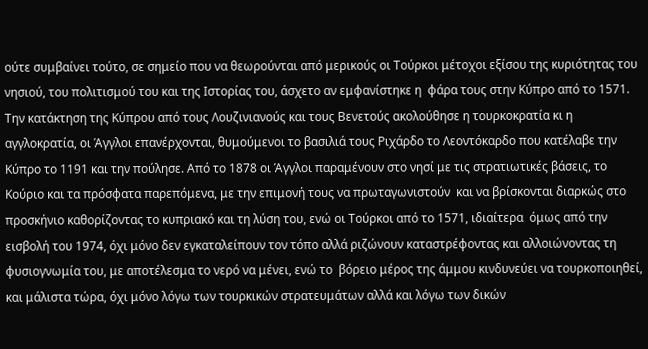ούτε συμβαίνει τούτο, σε σημείο που να θεωρούνται από μερικούς οι Τούρκοι μέτοχοι εξίσου της κυριότητας του νησιού, του πολιτισμού του και της Ιστορίας του, άσχετο αν εμφανίστηκε η  φάρα τους στην Κύπρο από το 1571. Την κατάκτηση της Κύπρου από τους Λουζινιανούς και τους Βενετούς ακολούθησε η τουρκοκρατία κι η αγγλοκρατία, οι Άγγλοι επανέρχονται, θυμούμενοι το βασιλιά τους Ριχάρδο το Λεοντόκαρδο που κατέλαβε την Κύπρο το 1191 και την πούλησε. Από το 1878 οι Άγγλοι παραμένουν στο νησί με τις στρατιωτικές βάσεις, το Κούριο και τα πρόσφατα παρεπόμενα, με την επιμονή τους να πρωταγωνιστούν  και να βρίσκονται διαρκώς στο προσκήνιο καθορίζοντας το κυπριακό και τη λύση του, ενώ οι Τούρκοι από το 1571, ιδιαίτερα  όμως από την εισβολή του 1974, όχι μόνο δεν εγκαταλείπουν τον τόπο αλλά ριζώνουν καταστρέφοντας και αλλοιώνοντας τη φυσιογνωμία του, με αποτέλεσμα το νερό να μένει, ενώ το  βόρειο μέρος της άμμου κινδυνεύει να τουρκοποιηθεί, και μάλιστα τώρα, όχι μόνο λόγω των τουρκικών στρατευμάτων αλλά και λόγω των δικών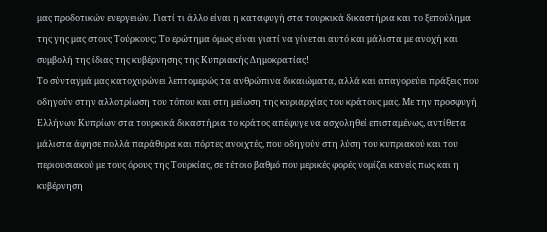μας προδοτικών ενεργειών. Γιατί τι άλλο είναι η καταφυγή στα τουρκικά δικαστήρια και το ξεπούλημα της γης μας στους Τούρκους; Το ερώτημα όμως είναι γιατί να γίνεται αυτό και μάλιστα με ανοχή και συμβολή της ίδιας της κυβέρνησης της Κυπριακής Δημοκρατίας!
Το σύνταγμά μας κατοχυρώνει λεπτομερώς τα ανθρώπινα δικαιώματα, αλλά και απαγορεύει πράξεις που οδηγούν στην αλλοτρίωση του τόπου και στη μείωση της κυριαρχίας του κράτους μας. Με την προσφυγή Ελλήνων Κυπρίων στα τουρκικά δικαστήρια το κράτος απέφυγε να ασχοληθεί επισταμένως, αντίθετα μάλιστα άφησε πολλά παράθυρα και πόρτες ανοιχτές, που οδηγούν στη λύση του κυπριακού και του περιουσιακού με τους όρους της Τουρκίας, σε τέτοιο βαθμό που μερικές φορές νομίζει κανείς πως και η κυβέρνηση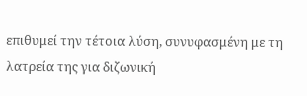επιθυμεί την τέτοια λύση, συνυφασμένη με τη λατρεία της για διζωνική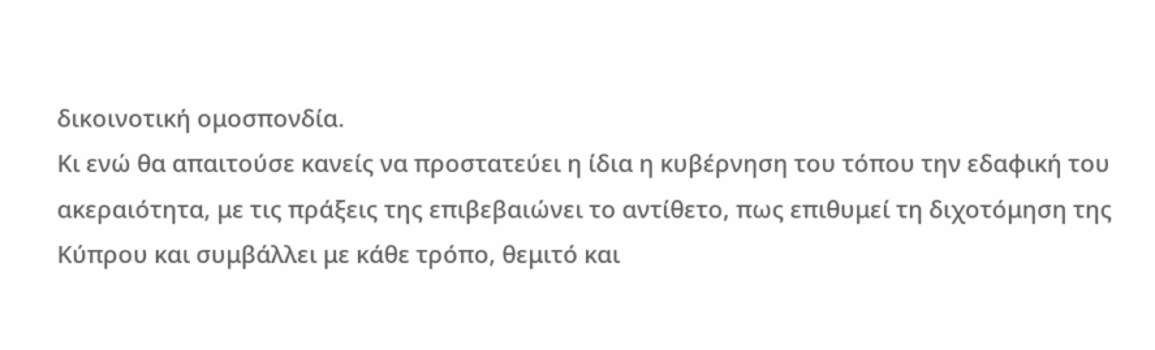δικοινοτική ομοσπονδία.
Κι ενώ θα απαιτούσε κανείς να προστατεύει η ίδια η κυβέρνηση του τόπου την εδαφική του ακεραιότητα, με τις πράξεις της επιβεβαιώνει το αντίθετο, πως επιθυμεί τη διχοτόμηση της Κύπρου και συμβάλλει με κάθε τρόπο, θεμιτό και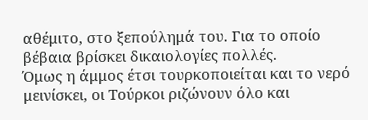αθέμιτο, στο ξεπούλημά του. Για το οποίο βέβαια βρίσκει δικαιολογίες πολλές.
Όμως η άμμος έτσι τουρκοποιείται και το νερό μεινίσκει, οι Τούρκοι ριζώνουν όλο και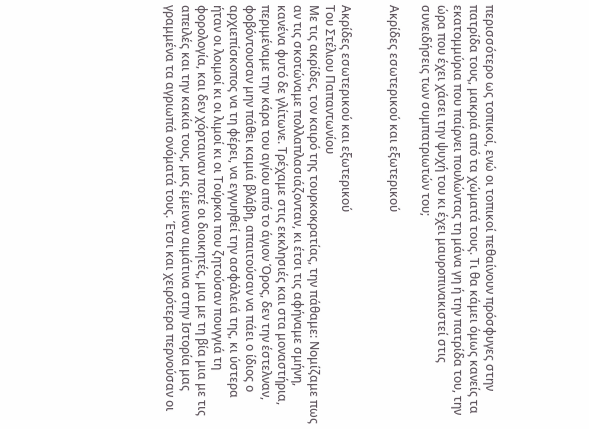περισσότερο ως τοπικοί, ενώ οι τοπικοί πεθαίνουν πρόσφυγες στην πατρίδα τους, μακριά από τα χώματά τους. Τι θα κάμει όμως κανείς τα εκατομμύρια που παίρνει πουλώντας τη μάνα γη ή την πατρίδα του, την ώρα που έχει χάσει την ψυχή του κι έχει μαυροπινακιστεί στις συνειδήσεις των συμπατριωτών του;

Ακρίδες εσωτερικού και εξωτερικού


Ακρίδες εσωτερικού και εξωτερικού
Του Στέλιου Παπαντωνίου
Με τις ακρίδες, τον καιρό της τουρκοκρατίας, την πάθαμε: Νομίζαμε πως αν τις σκοτώναμε πολλαπλασιάζονταν, κι έτσι τις αφήναμε σμήνη, κανένα φυτό δε γλίτωνε. Τρέχαμε στις εκκλησιές και στα μοναστήρια, περιμέναμε την κάρα του αγίου από το άγιον Όρος, δεν την έστελναν, φοβόντουσαν μην πάθει καμιά βλάβη, απαιτούσαν να πάει ο ίδιος ο αρχιεπίσκοπος να τη φέρει, να εγγυηθεί την ασφάλειά της, κι ύστερα ήταν οι λοιμοί κι οι λιμοί κι οι Τούρκοι που ζητούσαν πουγγιά τη φορολογία, και δεν χόρταιναν ποτέ οι διοικητές, μια με τη βία μια με τις απειλές και την κακία τους, μας έμειναν αιμάτινα στην Ιστορία μας γραμμένα τα αγριωπά ονόματά τους. Έτσι και χειρότερα περνούσαν οι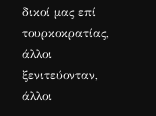δικοί μας επί τουρκοκρατίας, άλλοι ξενιτεύονταν, άλλοι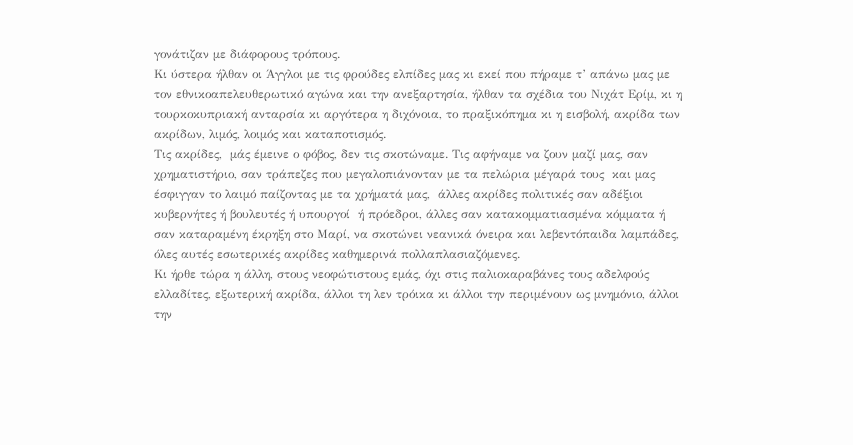γονάτιζαν με διάφορους τρόπους.
Κι ύστερα ήλθαν οι Άγγλοι με τις φρούδες ελπίδες μας κι εκεί που πήραμε τ’ απάνω μας με τον εθνικοαπελευθερωτικό αγώνα και την ανεξαρτησία, ήλθαν τα σχέδια του Νιχάτ Ερίμ, κι η τουρκοκυπριακή ανταρσία κι αργότερα η διχόνοια, το πραξικόπημα κι η εισβολή, ακρίδα των ακρίδων, λιμός, λοιμός και καταποτισμός.
Τις ακρίδες,  μάς έμεινε ο φόβος, δεν τις σκοτώναμε. Τις αφήναμε να ζουν μαζί μας, σαν χρηματιστήριο, σαν τράπεζες που μεγαλοπιάνονταν με τα πελώρια μέγαρά τους  και μας έσφιγγαν το λαιμό παίζοντας με τα χρήματά μας,  άλλες ακρίδες πολιτικές σαν αδέξιοι κυβερνήτες ή βουλευτές ή υπουργοί  ή πρόεδροι, άλλες σαν κατακομματιασμένα κόμματα ή σαν καταραμένη έκρηξη στο Μαρί, να σκοτώνει νεανικά όνειρα και λεβεντόπαιδα λαμπάδες, όλες αυτές εσωτερικές ακρίδες καθημερινά πολλαπλασιαζόμενες.
Κι ήρθε τώρα η άλλη, στους νεοφώτιστους εμάς, όχι στις παλιοκαραβάνες τους αδελφούς ελλαδίτες, εξωτερική ακρίδα, άλλοι τη λεν τρόικα κι άλλοι την περιμένουν ως μνημόνιο, άλλοι την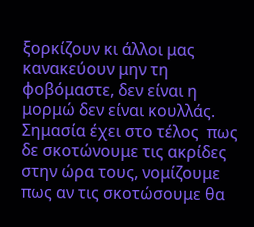ξορκίζουν κι άλλοι μας κανακεύουν μην τη φοβόμαστε, δεν είναι η μορμώ δεν είναι κουλλάς. Σημασία έχει στο τέλος  πως δε σκοτώνουμε τις ακρίδες στην ώρα τους, νομίζουμε πως αν τις σκοτώσουμε θα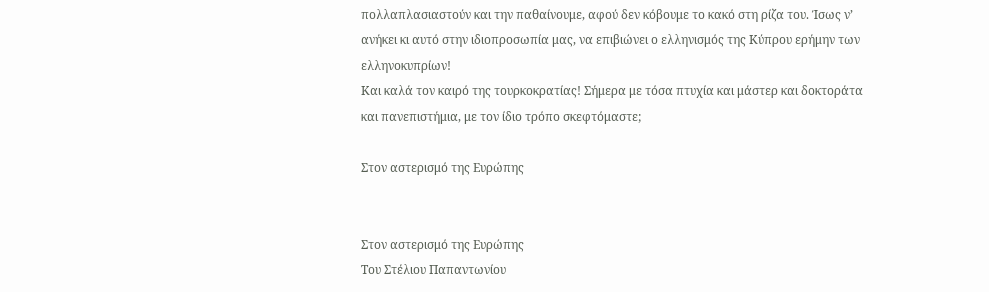πολλαπλασιαστούν και την παθαίνουμε, αφού δεν κόβουμε το κακό στη ρίζα του. Ίσως ν’ ανήκει κι αυτό στην ιδιοπροσωπία μας, να επιβιώνει ο ελληνισμός της Κύπρου ερήμην των ελληνοκυπρίων!
Και καλά τον καιρό της τουρκοκρατίας! Σήμερα με τόσα πτυχία και μάστερ και δοκτοράτα και πανεπιστήμια, με τον ίδιο τρόπο σκεφτόμαστε;

Στον αστερισμό της Ευρώπης


Στον αστερισμό της Ευρώπης
Του Στέλιου Παπαντωνίου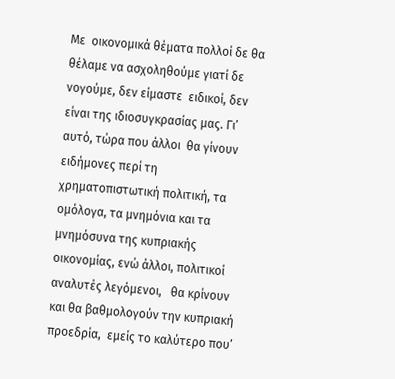Με  οικονομικά θέματα πολλοί δε θα θέλαμε να ασχοληθούμε γιατί δε νογούμε, δεν είμαστε  ειδικοί, δεν είναι της ιδιοσυγκρασίας μας. Γι’ αυτό, τώρα που άλλοι  θα γίνουν ειδήμονες περί τη χρηματοπιστωτική πολιτική, τα ομόλογα, τα μνημόνια και τα μνημόσυνα της κυπριακής οικονομίας, ενώ άλλοι, πολιτικοί αναλυτές λεγόμενοι,   θα κρίνουν και θα βαθμολογούν την κυπριακή προεδρία,  εμείς το καλύτερο που’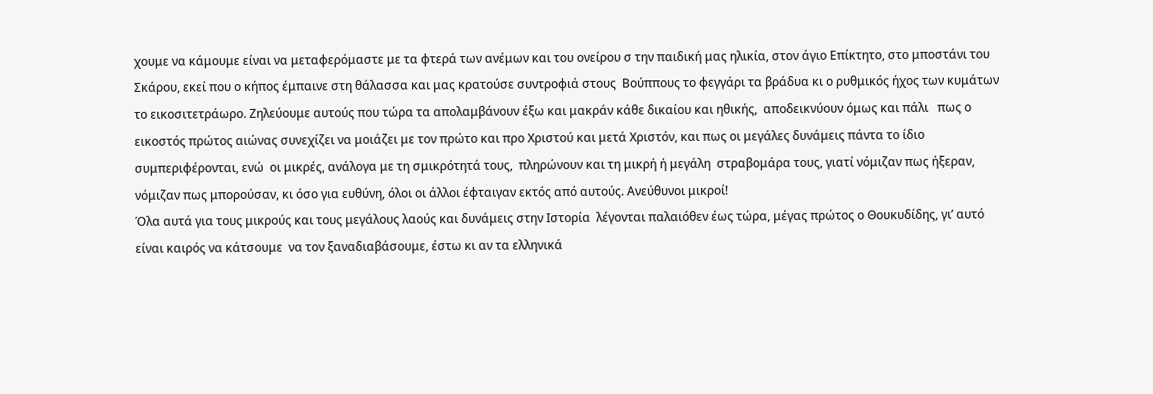χουμε να κάμουμε είναι να μεταφερόμαστε με τα φτερά των ανέμων και του ονείρου σ την παιδική μας ηλικία, στον άγιο Επίκτητο, στο μποστάνι του Σκάρου, εκεί που ο κήπος έμπαινε στη θάλασσα και μας κρατούσε συντροφιά στους  Βούππους το φεγγάρι τα βράδυα κι ο ρυθμικός ήχος των κυμάτων το εικοσιτετράωρο. Ζηλεύουμε αυτούς που τώρα τα απολαμβάνουν έξω και μακράν κάθε δικαίου και ηθικής,  αποδεικνύουν όμως και πάλι   πως ο εικοστός πρώτος αιώνας συνεχίζει να μοιάζει με τον πρώτο και προ Χριστού και μετά Χριστόν, και πως οι μεγάλες δυνάμεις πάντα το ίδιο συμπεριφέρονται, ενώ  οι μικρές, ανάλογα με τη σμικρότητά τους,  πληρώνουν και τη μικρή ή μεγάλη  στραβομάρα τους, γιατί νόμιζαν πως ήξεραν, νόμιζαν πως μπορούσαν, κι όσο για ευθύνη, όλοι οι άλλοι έφταιγαν εκτός από αυτούς. Ανεύθυνοι μικροί!
Όλα αυτά για τους μικρούς και τους μεγάλους λαούς και δυνάμεις στην Ιστορία  λέγονται παλαιόθεν έως τώρα, μέγας πρώτος ο Θουκυδίδης, γι’ αυτό είναι καιρός να κάτσουμε  να τον ξαναδιαβάσουμε, έστω κι αν τα ελληνικά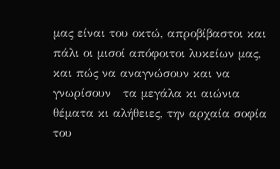μας είναι του οκτώ, απροβίβαστοι και πάλι οι μισοί απόφοιτοι λυκείων μας, και πώς να αναγνώσουν και να γνωρίσουν   τα μεγάλα κι αιώνια θέματα κι αλήθειες, την αρχαία σοφία του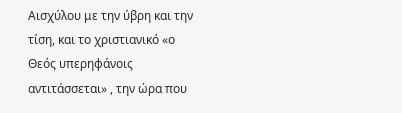Αισχύλου με την ύβρη και την τίση, και το χριστιανικό «ο Θεός υπερηφάνοις αντιτάσσεται» , την ώρα που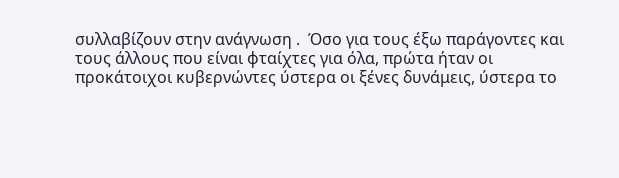συλλαβίζουν στην ανάγνωση .  Όσο για τους έξω παράγοντες και τους άλλους που είναι φταίχτες για όλα, πρώτα ήταν οι προκάτοιχοι κυβερνώντες ύστερα οι ξένες δυνάμεις, ύστερα το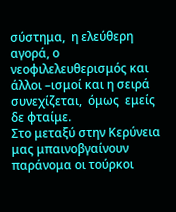σύστημα,  η ελεύθερη αγορά, ο νεοφιλελευθερισμός και άλλοι –ισμοί και η σειρά συνεχίζεται,  όμως  εμείς δε φταίμε.
Στο μεταξύ στην Κερύνεια μας μπαινοβγαίνουν  παράνομα οι τούρκοι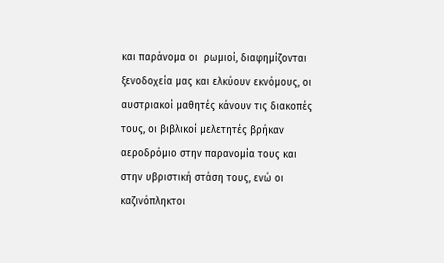και παράνομα οι  ρωμιοί, διαφημίζονται ξενοδοχεία μας και ελκύουν εκνόμους, οι αυστριακοί μαθητές κάνουν τις διακοπές τους, οι βιβλικοί μελετητές βρήκαν αεροδρόμιο στην παρανομία τους και στην υβριστική στάση τους, ενώ οι καζινόπληκτοι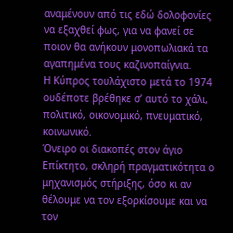αναμένουν από τις εδώ δολοφονίες να εξαχθεί φως, για να φανεί σε ποιον θα ανήκουν μονοπωλιακά τα αγαπημένα τους καζινοπαίγνια.
Η Κύπρος τουλάχιστο μετά το 1974 ουδέποτε βρέθηκε σ’ αυτό το χάλι, πολιτικό, οικονομικό, πνευματικό, κοινωνικό.
Όνειρο οι διακοπές στον άγιο Επίκτητο, σκληρή πραγματικότητα ο μηχανισμός στήριξης, όσο κι αν θέλουμε να τον εξορκίσουμε και να τον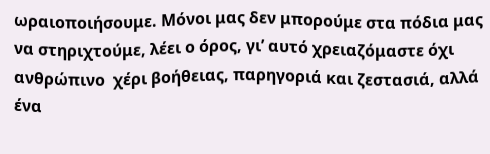ωραιοποιήσουμε. Μόνοι μας δεν μπορούμε στα πόδια μας να στηριχτούμε, λέει ο όρος, γι’ αυτό χρειαζόμαστε όχι ανθρώπινο  χέρι βοήθειας, παρηγοριά και ζεστασιά, αλλά ένα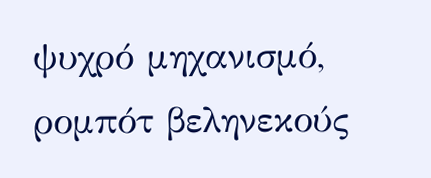ψυχρό μηχανισμό, ρομπότ βεληνεκούς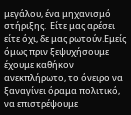μεγάλου, ένα μηχανισμό  στήριξης.  Είτε μας αρέσει είτε όχι, δε μας ρωτούν.Εμείς όμως πριν ξεψυχήσουμε έχουμε καθήκον ανεκπλήρωτο, το όνειρο να ξαναγίνει όραμα πολιτικό, να επιστρέψουμε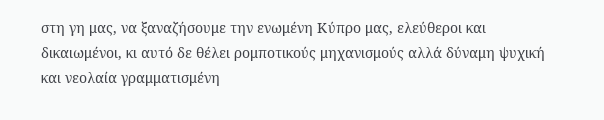στη γη μας, να ξαναζήσουμε την ενωμένη Κύπρο μας, ελεύθεροι και δικαιωμένοι, κι αυτό δε θέλει ρομποτικούς μηχανισμούς αλλά δύναμη ψυχική και νεολαία γραμματισμένη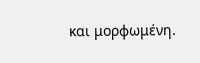και μορφωμένη.